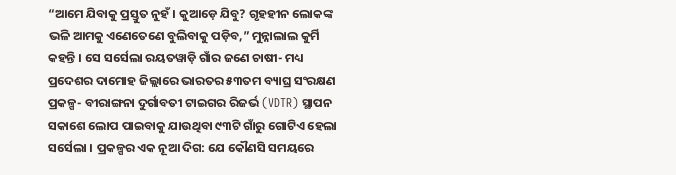“ଆମେ ଯିବାକୁ ପ୍ରସ୍ତୁତ ନୁହଁ । କୁଆଡ଼େ ଯିବୁ? ଗୃହହୀନ ଲୋକଙ୍କ ଭଳି ଆମକୁ ଏଣେତେଣେ ବୁଲିବାକୁ ପଡ଼ିବ,” ମୁନ୍ନାଲାଲ କୁର୍ମି କହନ୍ତି । ସେ ସର୍ସେଲା ରୟତୱାଡ଼ି ଗାଁର ଜଣେ ଚାଷୀ- ମଧ୍ୟ ପ୍ରଦେଶର ଦାମୋହ ଜିଲ୍ଲାରେ ଭାରତର ୫୩ତମ ବ୍ୟାଘ୍ର ସଂରକ୍ଷଣ ପ୍ରକଳ୍ପ- ବୀରାଙ୍ଗନା ଦୁର୍ଗାବତୀ ଟାଇଗର ରିଜର୍ଭ (VDTR) ସ୍ଥାପନ ସକାଶେ ଲୋପ ପାଇବାକୁ ଯାଉଥିବା ୯୩ଟି ଗାଁରୁ ଗୋଟିଏ ହେଲା ସର୍ସେଲା । ପ୍ରକଳ୍ପର ଏକ ନୂଆ ଦିଗ: ଯେ କୌଣସି ସମୟରେ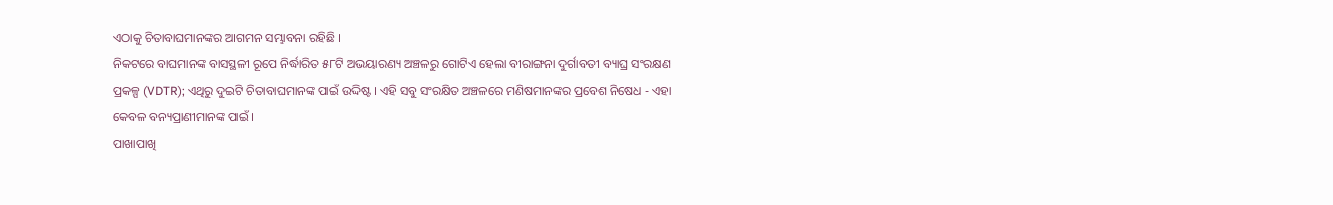ଏଠାକୁ ଚିତାବାଘମାନଙ୍କର ଆଗମନ ସମ୍ଭାବନା ରହିଛି ।
ନିକଟରେ ବାଘମାନଙ୍କ ବାସସ୍ଥଳୀ ରୂପେ ନିର୍ଦ୍ଧାରିତ ୫୮ଟି ଅଭୟାରଣ୍ୟ ଅଞ୍ଚଳରୁ ଗୋଟିଏ ହେଲା ବୀରାଙ୍ଗନା ଦୁର୍ଗାବତୀ ବ୍ୟାଘ୍ର ସଂରକ୍ଷଣ ପ୍ରକଳ୍ପ (VDTR); ଏଥିରୁ ଦୁଇଟି ଚିତାବାଘମାନଙ୍କ ପାଇଁ ଉଦ୍ଦିଷ୍ଟ । ଏହି ସବୁ ସଂରକ୍ଷିତ ଅଞ୍ଚଳରେ ମଣିଷମାନଙ୍କର ପ୍ରବେଶ ନିଷେଧ - ଏହା କେବଳ ବନ୍ୟପ୍ରାଣୀମାନଙ୍କ ପାଇଁ ।
ପାଖାପାଖି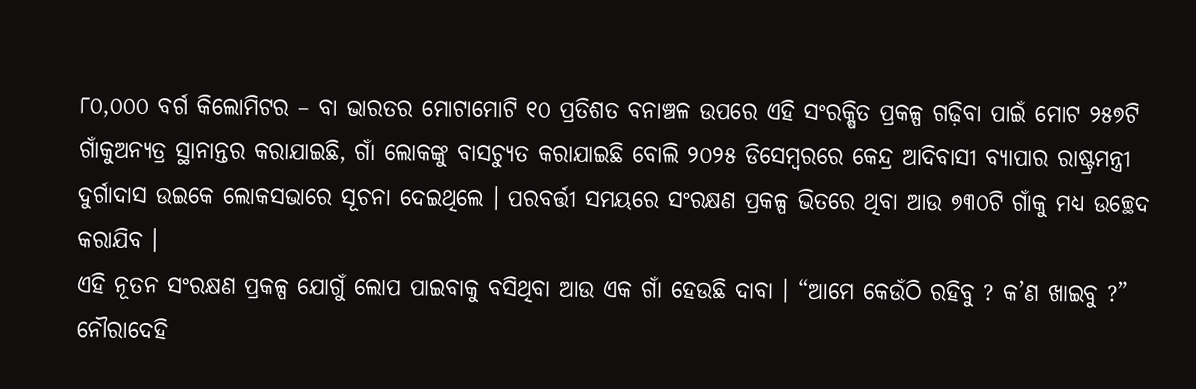୮୦,୦୦୦ ବର୍ଗ କିଲୋମିଟର – ବା ଭାରତର ମୋଟାମୋଟି ୧୦ ପ୍ରତିଶତ ବନାଞ୍ଚଳ ଉପରେ ଏହି ସଂରକ୍ଷିତ ପ୍ରକଳ୍ପ ଗଢ଼ିବା ପାଇଁ ମୋଟ ୨୫୭ଟି ଗାଁକୁଅନ୍ୟତ୍ର ସ୍ଥାନାନ୍ତର କରାଯାଇଛି, ଗାଁ ଲୋକଙ୍କୁ ବାସଚ୍ୟୁତ କରାଯାଇଛି ବୋଲି ୨୦୨୫ ଡିସେମ୍ବରରେ କେନ୍ଦ୍ର ଆଦିବାସୀ ବ୍ୟାପାର ରାଷ୍ଟ୍ରମନ୍ତ୍ରୀ ଦୁର୍ଗାଦାସ ଉଇକେ ଲୋକସଭାରେ ସୂଚନା ଦେଇଥିଲେ । ପରବର୍ତ୍ତୀ ସମୟରେ ସଂରକ୍ଷଣ ପ୍ରକଳ୍ପ ଭିତରେ ଥିବା ଆଉ ୭୩୦ଟି ଗାଁକୁ ମଧ୍ୟ ଉଚ୍ଛେଦ କରାଯିବ ।
ଏହି ନୂତନ ସଂରକ୍ଷଣ ପ୍ରକଳ୍ପ ଯୋଗୁଁ ଲୋପ ପାଇବାକୁ ବସିଥିବା ଆଉ ଏକ ଗାଁ ହେଉଛି ଦାବା । “ଆମେ କେଉଁଠି ରହିବୁ ? କ’ଣ ଖାଇବୁ ?” ନୌରାଦେହି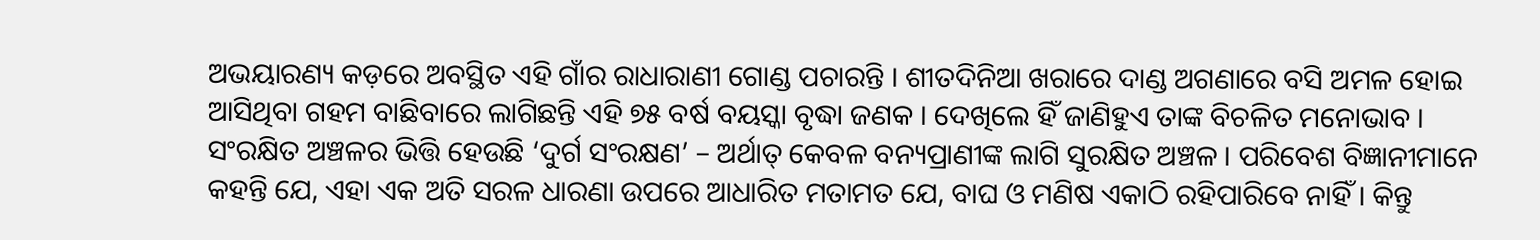ଅଭୟାରଣ୍ୟ କଡ଼ରେ ଅବସ୍ଥିତ ଏହି ଗାଁର ରାଧାରାଣୀ ଗୋଣ୍ଡ ପଚାରନ୍ତି । ଶୀତଦିନିଆ ଖରାରେ ଦାଣ୍ଡ ଅଗଣାରେ ବସି ଅମଳ ହୋଇ ଆସିଥିବା ଗହମ ବାଛିବାରେ ଲାଗିଛନ୍ତି ଏହି ୭୫ ବର୍ଷ ବୟସ୍କା ବୃଦ୍ଧା ଜଣକ । ଦେଖିଲେ ହିଁ ଜାଣିହୁଏ ତାଙ୍କ ବିଚଳିତ ମନୋଭାବ ।
ସଂରକ୍ଷିତ ଅଞ୍ଚଳର ଭିତ୍ତି ହେଉଛି ‘ଦୁର୍ଗ ସଂରକ୍ଷଣ’ – ଅର୍ଥାତ୍ କେବଳ ବନ୍ୟପ୍ରାଣୀଙ୍କ ଲାଗି ସୁରକ୍ଷିତ ଅଞ୍ଚଳ । ପରିବେଶ ବିଜ୍ଞାନୀମାନେ କହନ୍ତି ଯେ, ଏହା ଏକ ଅତି ସରଳ ଧାରଣା ଉପରେ ଆଧାରିତ ମତାମତ ଯେ, ବାଘ ଓ ମଣିଷ ଏକାଠି ରହିପାରିବେ ନାହିଁ । କିନ୍ତୁ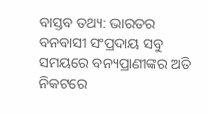ବାସ୍ତବ ତଥ୍ୟ: ଭାରତର ବନବାସୀ ସଂପ୍ରଦାୟ ସବୁ ସମୟରେ ବନ୍ୟପ୍ରାଣୀଙ୍କର ଅତି ନିକଟରେ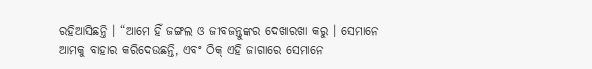ରହିଆସିଛନ୍ତି । “ଆମେ ହିଁ ଜଙ୍ଗଲ ଓ ଜୀବଜନ୍ତୁଙ୍କର ଦେଖାରଖା କରୁ । ସେମାନେ ଆମକୁ ବାହାର କରିଦେଉଛନ୍ତି, ଏବଂ ଠିକ୍ ଏହି ଜାଗାରେ ସେମାନେ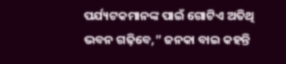ପର୍ଯ୍ୟଟକମାନଙ୍କ ପାଇଁ ଗୋଟିଏ ଅତିଥି ଭବନ ଗଢ଼ିବେ,” ଜନକା ବାଇ କହନ୍ତି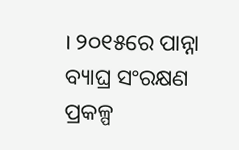। ୨୦୧୫ରେ ପାନ୍ନା ବ୍ୟାଘ୍ର ସଂରକ୍ଷଣ ପ୍ରକଳ୍ପ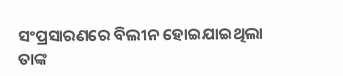ସଂପ୍ରସାରଣରେ ବିଲୀନ ହୋଇଯାଇଥିଲା ତାଙ୍କ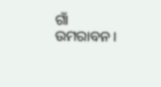ଗାଁ ଉମରାବନ ।